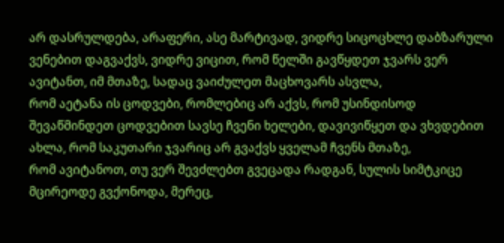არ დასრულდება, არაფერი, ასე მარტივად, ვიდრე სიცოცხლე დაბზარული ვენებით დაგვაქვს, ვიდრე ვიცით, რომ წელში გავწყდეთ ჯვარს ვერ ავიტანთ, იმ მთაზე, სადაც ვაიძულეთ მაცხოვარს ასვლა,
რომ აეტანა ის ცოდვები, რომლებიც არ აქვს, რომ უსინდისოდ შევაწმინდეთ ცოდვებით სავსე ჩვენი ხელები, დავივიწყეთ და ვხვდებით ახლა, რომ საკუთარი ჯვარიც არ გვაქვს ყველამ ჩვენს მთაზე,
რომ ავიტანოთ, თუ ვერ შევძლებთ გვეცადა რადგან, სულის სიმტკიცე მცირეოდე გვქონოდა, მერეც,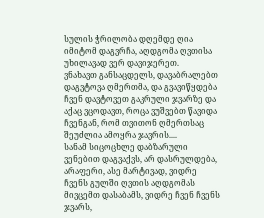სულის ჭრილობა დღემდე ღია იმიტომ დაგვრჩა, აღდგომა ღვთისა უხილავად ვერ დავიჯერეთ.
ვნახავთ განსაცდელს, დავაბრალებთ დაგვტოვა ღმერთმა, და გვავიწყდება ჩვენ დავტოვეთ გაკრული ჯვარზე და აქაც ვცოდავთ, როცა ვუშვებთ წავიდა ჩვენგან, რომ თვითონ ღმერთსაც შეუძლია ამოყრა ჯავრის....
სანამ სიცოცხლე დაბზარული ვენებით დაგვაქვს, არ დასრულდება, არაფერი, ასე მარტივად, ვიდრე ჩვენს გულში ღვთის აღდგომას მივცემთ დასაბამს, ვიდრე ჩვენ ჩვენს ჯვარს,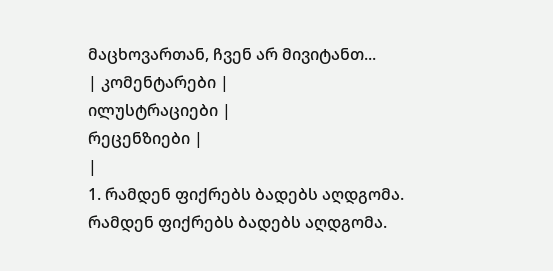მაცხოვართან, ჩვენ არ მივიტანთ...
| კომენტარები |
ილუსტრაციები |
რეცენზიები |
|
1. რამდენ ფიქრებს ბადებს აღდგომა.
რამდენ ფიქრებს ბადებს აღდგომა.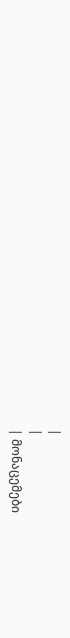|
|
| მონაცემები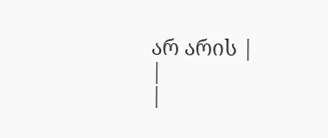არ არის |
|
|